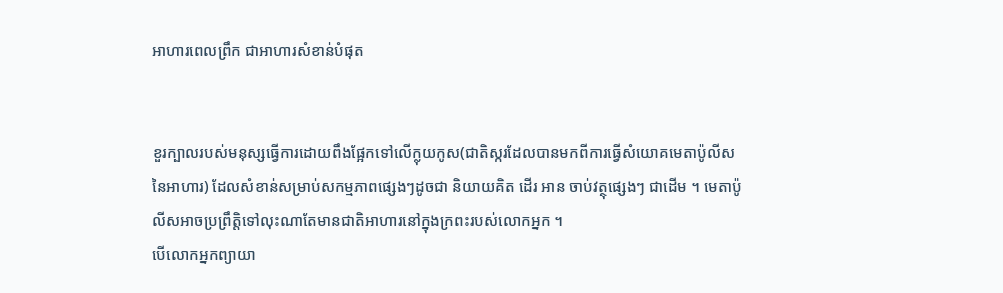អាហារពេលព្រឹក ជាអាហារសំខាន់បំផុត


ខួរក្បាលរបស់មនុស្សធ្វើការដោយពឹងផ្អែកទៅលើក្លុយកូស(ជាតិស្ករដែលបានមកពីការធ្វើសំយោគមេតាប៉ូលីសនៃអាហារ) ដែលសំខាន់សម្រាប់សកម្មភាពផ្សេងៗដូចជា និយាយគិត ដើរ អាន ចាប់វត្ថុផ្សេងៗ ជាដើម ។ មេតាប៉ូលីសអាចប្រព្រឹត្តិទៅលុះណាតែមានជាតិអាហារនៅក្នុងក្រពះរបស់លោកអ្នក ។
បើលោកអ្នកព្យាយា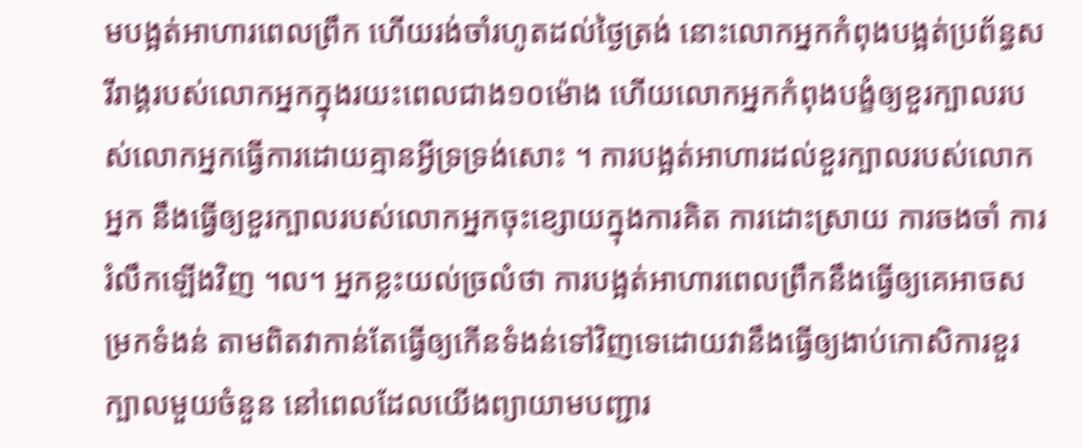មបង្អត់អាហារពេលព្រឹក ហើយរង់ចាំរហូតដល់ថ្ងៃត្រង់ នោះលោកអ្នកកំពុងបង្អត់ប្រព័ន្ធសរីរាង្គរបស់លោកអ្នកក្នុងរយះពេលជាង១០ម៉ោង ហើយលោកអ្នកកំពុងបង្ខំឲ្យខួរក្បាលរបស់លោកអ្នកធ្វើការដោយគ្មានអ្វីទ្រទ្រង់សោះ ។ ការបង្អត់អាហារដល់ខួរក្បាលរបស់លោកអ្នក នឹងធ្វើឲ្យខួរក្បាលរបស់លោកអ្នកចុះខ្សោយក្នុងការគិត ការដោះស្រាយ ការចងចាំ ការរំលឹកឡើងវិញ ។ល។ អ្នកខ្លះយល់ច្រលំថា ការបង្អត់អាហារពេលព្រឹកនឹងធ្វើឲ្យគេអាចសម្រកទំងន់ តាមពិតវាកាន់តែធ្វើឲ្យកើនទំងន់ទៅវិញទេដោយវានឹងធ្វើឲ្យងាប់កោសិការខួរក្បាលមួយចំនួន នៅពេលដែលយើងព្យាយាមបញ្ជារ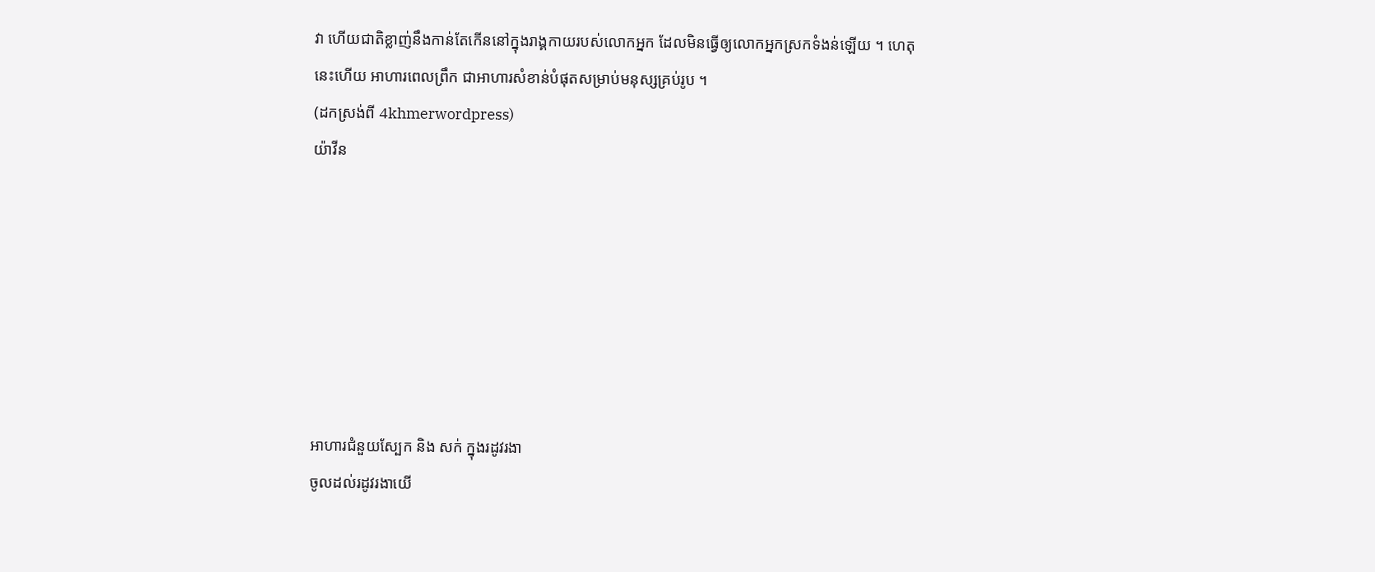វា ហើយជាតិខ្លាញ់នឹងកាន់តែកើននៅក្នុងរាង្គកាយរបស់លោកអ្នក ដែលមិនធ្វើឲ្យលោកអ្នកស្រកទំងន់ឡើយ ។ ហេតុនេះហើយ អាហារពេលព្រឹក ជាអាហារសំខាន់បំផុតសម្រាប់មនុស្សគ្រប់រូប ។
(ដកស្រង់ពី 4khmerwordpress)
យ៉ាវីន







អាហារជំនួយស្បែក និង សក់ ក្នុងរដូវរងា
ចូលដល់រដូវរងាយើ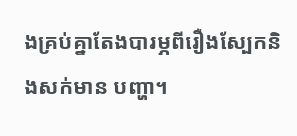ងគ្រប់គ្នាតែងបារម្ភពីរឿងស្បែកនិងសក់មាន បញ្ហា។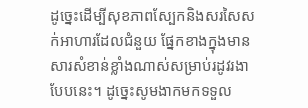ដូច្នេះដើម្បីសុខភាពស្បែកនិងសរសៃសក់អាហារដែលជំនួយ ផ្នែកខាងក្នុងមានសារសំខាន់ខ្លាំងណាស់សម្រាប់រដូវរងា
បែបនេះ។ ដូច្នេះសូមងាកមកទទួល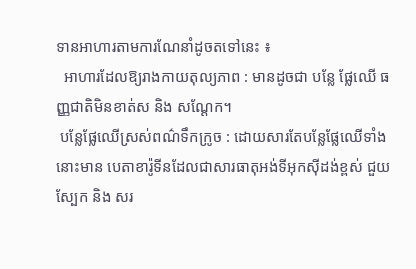ទានអាហារតាមការណែនាំដូចតទៅនេះ ៖
  អាហារដែលឱ្យរាងកាយតុល្យភាព : មានដូចជា បន្លែ ផ្លែឈើ ធញ្ញជាតិមិនខាត់ស និង សណ្ដែក។
 បន្លែផ្លែឈើស្រស់ពណ៌ទឹកក្រូច : ដោយសារតែបន្លែផ្លែឈើទាំងនោះមាន បេតាខារ៉ូទីនដែលជាសារធាតុអង់ទីអុកស៊ីដង់ខ្ពស់ ជួយស្បែក និង សរ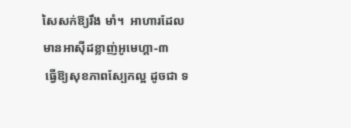សៃសក់ឱ្យរឹង មាំ។  អាហារដែលមានអាស៊ីដខ្លាញ់អូមេហ្គា-៣
 ធ្វើឱ្យសុខភាពស្បែកល្អ ដូចជា ទ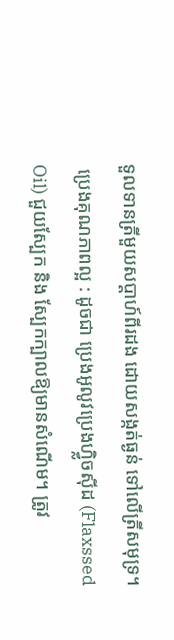ទួលទានត្រីមួយសប្ដាហ៍ពីរដង ដោយសង្កត់ធ្ងន់ ទៅលើត្រីសមុទ្រ។
 ប្រេងគុណភាពល្អ : ដូចជា ប្រេងអូលូវប្រេងហ្វ្លិចស៊ីដ (Flaxssed Oil) ជួយស្បែក និង ស្បែកក្បាលឱ្យមានសំណើម។ ត្រូវ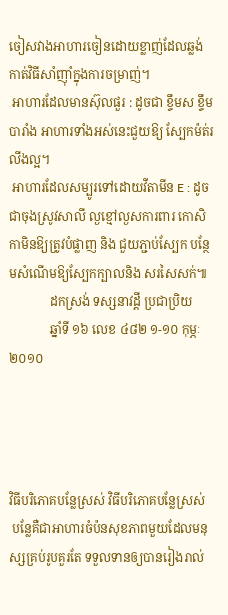ចៀសវាងអាហារចៀនដោយខ្លាញ់ដែលឆ្លង់ កាត់វិធីសាំញ៉ាំក្នុងការចម្រាញ់។
 អាហារដែលមានស៊ុលផួរ : ដូចជា ខ្ទឹមស ខ្ទឹមបារាំង អាហារទាំងអស់នេះជួយឱ្យ ស្បែកម៉ត់រលីងល្អ។
 អាហារដែលសម្បូរទៅដោយវីតាមីន E : ដូចជាចុងស្រូវសាលី ល្ងខ្មៅល្ងសការពារ កោសិកាមិនឱ្យត្រូវបំផ្លាញ និង ជួយភ្ជាប់ស្បែក បន្ថែមសំណើមឱ្យស្បែកក្បាលនិង សរសៃសក់៕
             ដកស្រង់ ទស្សនាវដ្ដី ប្រជាប្រិយ
             ឆ្នាំទី ១៦ លេខ ៤៨២ ១-១០ កុម្ភៈ ២០១០




វិធីបរិភោគបន្លែស្រស់ វិធីបរិភោគបន្លែស្រស់
 បន្លែគឺជាអាហារចំប៉នសុខភាពមួយដែលមនុស្សគ្រប់រូបគួរតែ ទទួលទានឲ្យបានរៀងរាល់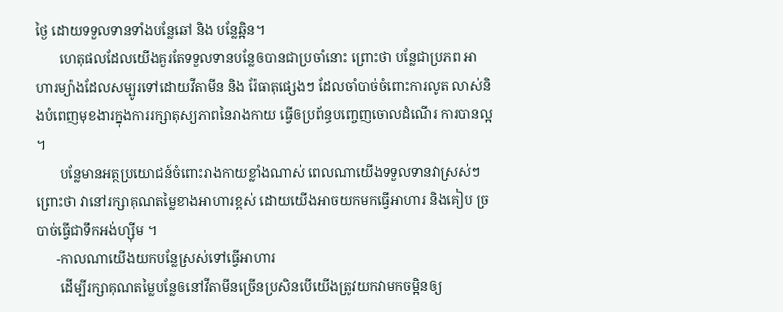ថ្ងៃ ដោយទទួលទានទាំងបន្លែឆៅ និង បន្លែឆ្អិន។
       ហេតុផលដែលយើងគួរតែទទួលទានបន្លែឲបានជាប្រចាំនោះ ព្រោះថា បន្លែជាប្រភព អាហារម្យ៉ាងដែលសម្បូរទៅដោយវីតាមីន និង រ៉ែធាតុផ្សេងៗ ដែលចាំបាច់ចំពោះការលូត លាស់និងបំពេញមុខងារក្នុងការរក្សាតុស្យភាពនៃរាងកាយ ធ្វើឲប្រព័ន្ធបញ្ចេញចោលដំណើរ ការបានល្អ ។
       បន្លែមានអត្ថប្រយោជន៍ចំពោះរាងកាយខ្លាំងណាស់ ពេលណាយើងទទួលទានវាស្រស់ៗ ព្រោះថា វានៅរក្សាគុណតម្លៃខាងអាហារខ្ពស់ ដោយយើងអាចយកមកធ្វើអាហារ និងគៀប ច្របាច់ធ្វើជាទឹកអង់ហ្ស៊ីម ។
      -កាលណាយើងយកបន្លែស្រស់ទៅធ្វើអាហារ
       ដើម្បីរក្សាគុណតម្លៃបន្លែឲនៅវីតាមីនច្រើនប្រសិនបើយើងត្រូវយកវាមកចម្អិនឲ្យ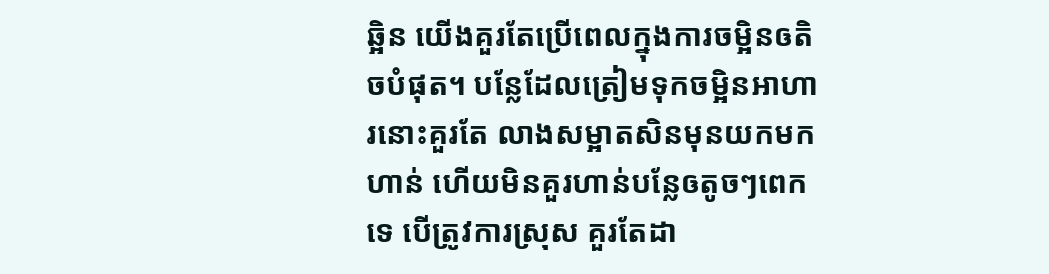ឆ្អិន យើងគួរតែប្រើពេលក្នុងការចម្អិនឲតិចបំផុត។ បន្លែដែលត្រៀមទុកចម្អិនអាហារនោះគួរតែ លាងសម្អាតសិនមុនយកមកហាន់ ហើយមិនគួរហាន់បន្លែឲតូចៗពេកទេ បើត្រូវការស្រុស គួរតែដា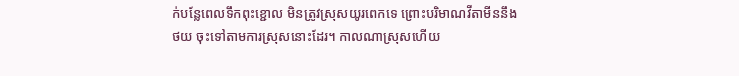ក់បន្លែពេលទឹកពុះខ្ជោល មិនត្រូវស្រុសយូរពេកទេ ព្រោះបរិមាណវីតាមីននឹងថយ ចុះទៅតាមការស្រុសនោះដែរ។ កាលណាស្រុសហើយ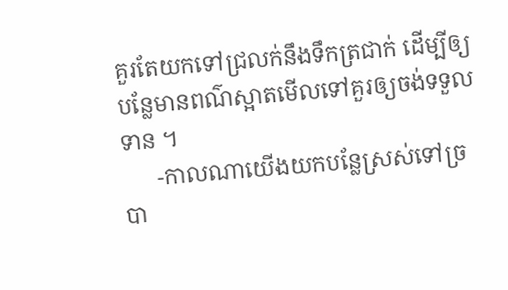គួរតែយកទៅជ្រលក់នឹងទឹកត្រជាក់ ដើម្បីឲ្យបន្លែមានពណ៌ស្អាតមើលទៅគួរឲ្យចង់ទទួលទាន ។
      -កាលណាយើងយកបន្លែស្រស់ទៅច្របា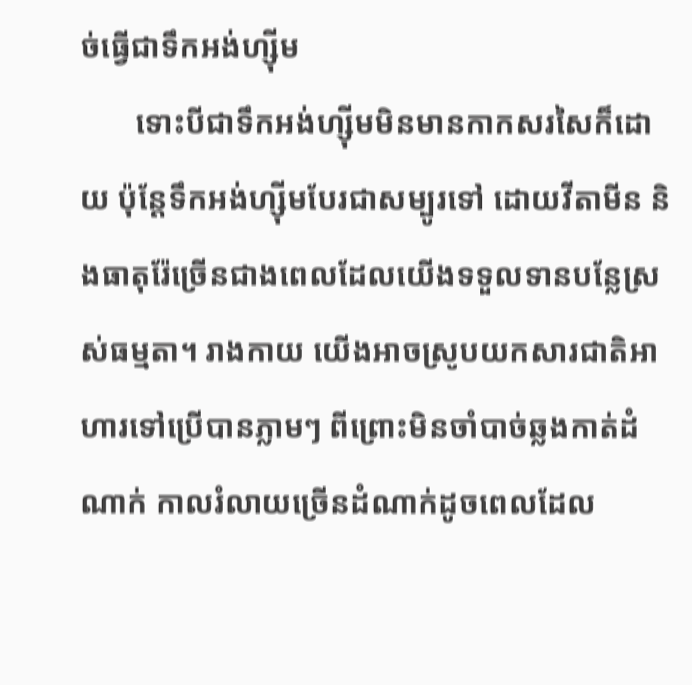ច់ធ្វើជាទឹកអង់ហ្ស៊ីម
       ទោះបីជាទឹកអង់ហ្ស៊ីមមិនមានកាកសរសៃក៏ដោយ ប៉ុន្តែទឹកអង់ហ្ស៊ីមបែរជាសម្បូរទៅ ដោយវីតាមីន និងធាតុរ៉ែច្រើនជាងពេលដែលយើងទទួលទានបន្លែស្រស់ធម្មតា។ រាងកាយ យើងអាចស្រូបយកសារជាតិអាហារទៅប្រើបានភ្លាមៗ ពីព្រោះមិនចាំបាច់ឆ្លងកាត់ដំណាក់ កាលរំលាយច្រើនដំណាក់ដូចពេលដែល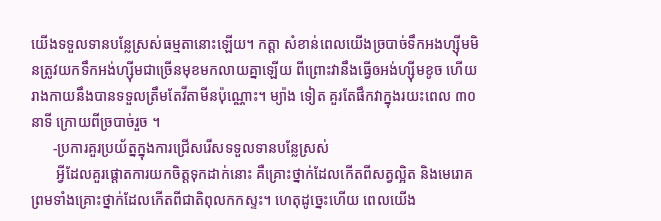យើងទទួលទានបន្លែស្រស់ធម្មតានោះឡើយ។ កត្តា សំខាន់ពេលយើងច្របាច់ទឹកអងហ្ស៊ីមមិនត្រូវយកទឹកអង់ហ្ស៊ីមជាច្រើនមុខមកលាយគ្នាឡើយ ពីព្រោះវានឹងធ្វើឲអង់ហ្ស៊ីមខូច ហើយរាងកាយនឹងបានទទួលត្រឹមតែវីតាមីនប៉ុណ្ណោះ។ ម្យ៉ាង ទៀត គួរតែផឹកវាក្នុងរយះពេល ៣០ នាទី ក្រោយពីច្របាច់រួច ។
      -ប្រការគួរប្រយ័ត្នក្នុងការជ្រើសរើសទទួលទានបន្លែស្រស់
       អ្វីដែលគួរផ្តោតការយកចិត្តទុកដាក់នោះ គឺគ្រោះថ្នាក់ដែលកើតពីសត្វល្អិត និងមេរោគ ព្រមទាំងគ្រោះថ្នាក់ដែលកើតពីជាតិពុលកកស្ទះ។ ហេតុដូច្នេះហើយ ពេលយើង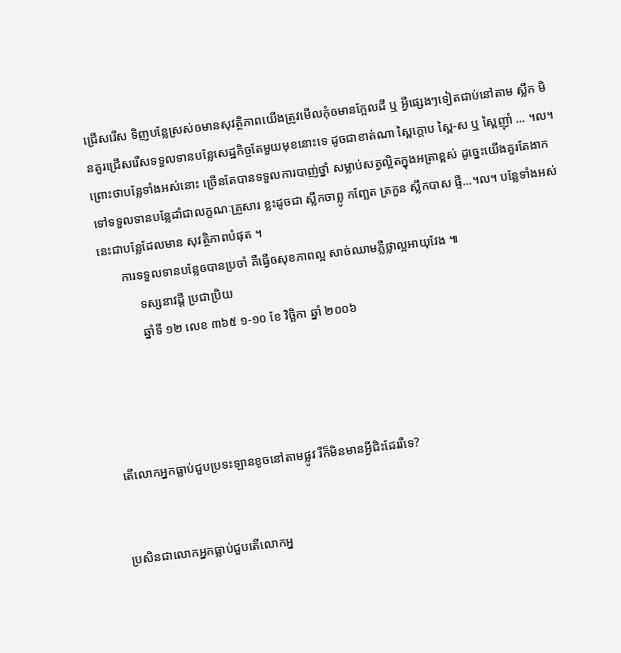ជ្រើសរើស ទិញបន្លែស្រស់ឲមានសុវត្ថិភាពយើងត្រូវមើលកុំឲមានក្អែលដី ឬ អ្វីផ្សេងៗទៀតជាប់នៅតាម ស្លឹក មិនគួរជ្រើសរើសទទួលទានបន្លែសេដ្ឋកិច្ចតែមួយមុខនោះទេ ដូចជាខាត់ណា ស្ពៃក្តោប ស្ពៃ-ស ឬ ស្ពៃញ៉ាំ ... ។ល។ ព្រោះថាបន្លែទាំងអស់នោះ ច្រើនតែបានទទួលការបាញ់ថ្នាំ សម្លាប់សត្វល្អិតក្នុងអត្រាខ្ពស់ ដូច្នេះយើងគួរតែងាកទៅទទួលទានបន្លែដាំជាលក្ខណៈគ្រួសារ ខ្លះដូចជា ស្លឹកចាព្លូ កញ្ឆែត ត្រកួន ស្លឹកបាស ផ្ទី...។ល។ បន្លែទាំងអស់នេះជាបន្លែដែលមាន សុវត្ថិភាពបំផុត ។
       ការទទួលទានបន្លែឲបានប្រចាំ គឺធ្វើឲសុខភាពល្អ សាច់ឈាមភ្លឺថ្លាល្អអាយុវែង ៕
            ទស្សនាវដ្តី ប្រជាប្រិយ
            ឆ្នាំទី ១២ លេខ ៣៦៥ ១-១០ ខែ វិច្ឆិកា ឆ្នាំ ២០០៦




តើលោកអ្នកធ្លាប់ជួបប្រទះឡានខូចនៅតាមផ្លូវ រឺក៏មិនមានអី្វជិះដែររឺទេ?


ប្រសិនជាលោកអ្នកធ្លាប់ជួបតើលោកអ្ន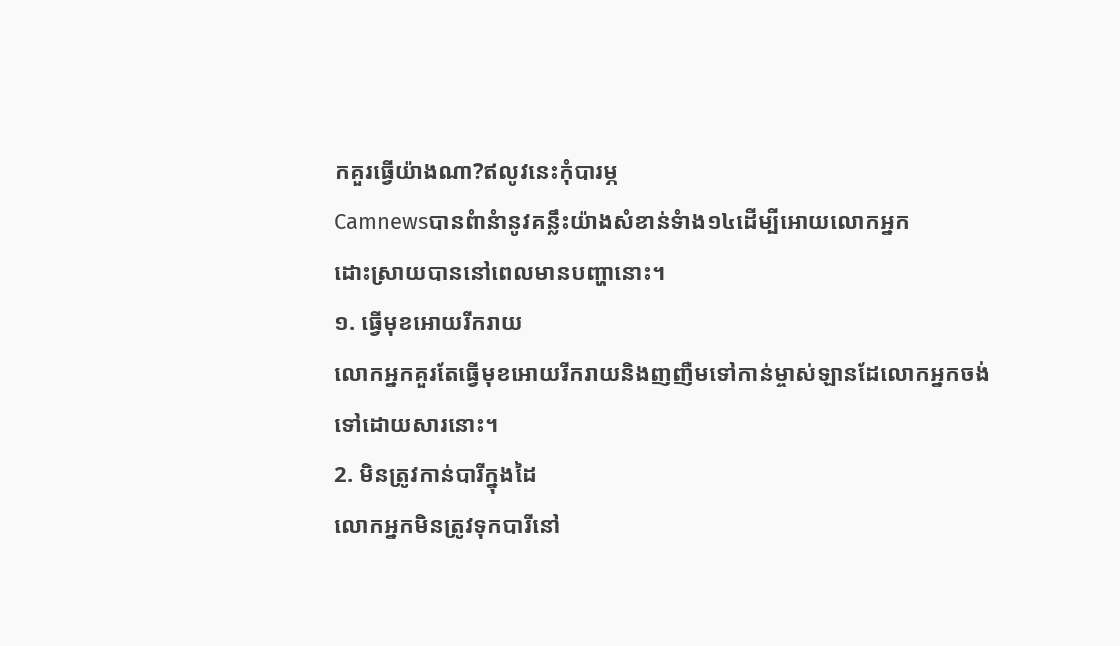កគួរធើ្វយ៉ាងណា?ឥលូវនេះកុំបារម្ភ
Camnewsបានពំានំានូវគន្លឹះយ៉ាងសំខាន់ទំាង១៤ដើម្បីអោយលោកអ្នក
ដោះស្រាយបាននៅពេលមានបញ្ហានោះ។
១. ធើ្វមុខអោយរីករាយ
លោកអ្នកគួរតែធើ្វមុខអោយរីករាយនិងញញឺមទៅកាន់ម្ចាស់ឡានដែលោកអ្នកចង់
ទៅដោយសារនោះ។
2. មិនត្រូវកាន់បារីក្នុងដៃ
លោកអ្នកមិនត្រូវទុកបារីនៅ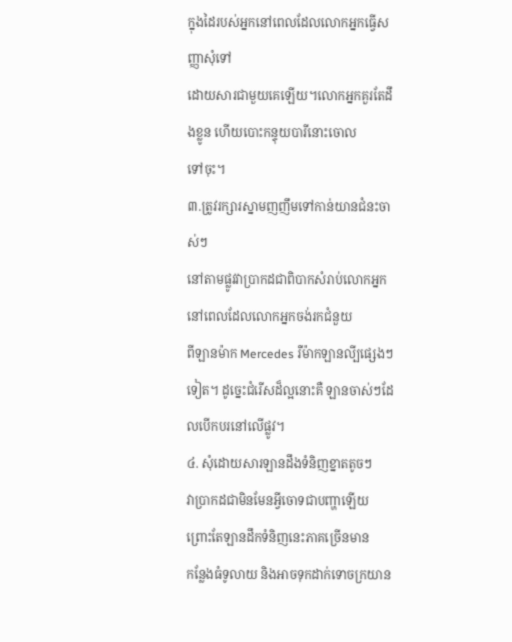ក្នុងដៃរបស់អ្នកនៅពេលដែលលោកអ្នកធើ្វសញ្ញាសុំទៅ
ដោយសារជាមួយគេឡើយ។លោកអ្នកគួរតែដឹងខ្លូន ហើយបោះកន្ទុយបារីនោះចោល
ទៅចុះ។
៣.ត្រូវរក្សារស្នាមញញឹមទៅកាន់យានជំនះចាស់ៗ
នៅតាមផ្លូវវាប្រាកដជាពិបាកសំរាប់លោកអ្នកនៅពេលដែលលោកអ្នកចង់រកជំនួយ
ពីឡានម៉ាក Mercedes រឺម៉ាកឡានលី្បផ្សេងៗទៀត។ ដូច្នេះជំរើសដ៏ល្អនោះគឺ ឡានចាស់ៗដែលបើកបរនៅលើផ្លូវ។
៤. សុំដោយសារឡានដឹងទំនិញខ្នាតតូចៗ
វាប្រាកដជាមិនមែនអី្វចោទជាបញ្ហាឡើយ ព្រោះតែឡានដឹកទំនិញនេះភាគច្រើនមាន
កន្លែងធំទូលាយ និងអាចទុកដាក់ទោចក្រយាន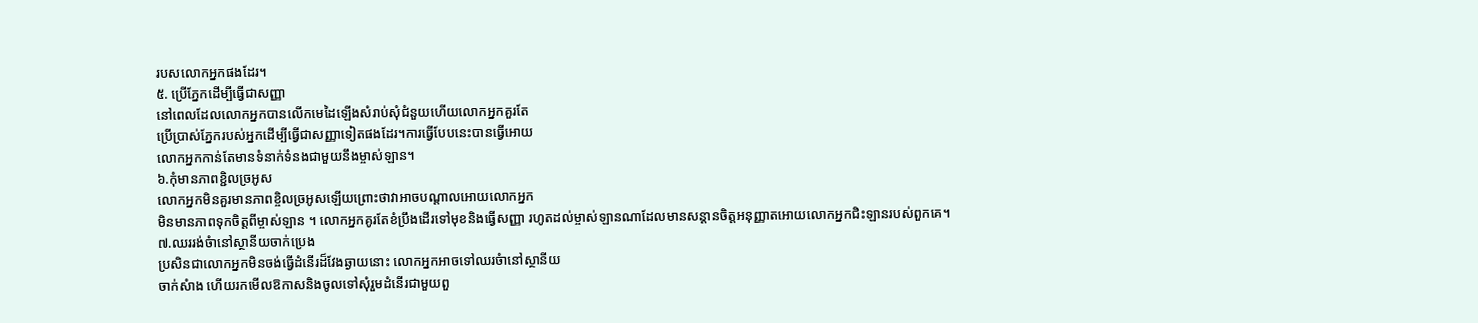របសលោកអ្នកផងដែរ។
៥. ប្រើភ្នែកដើម្បីធើ្វជាសញ្ញា
នៅពេលដែលលោកអ្នកបានលើកមេដៃឡើងសំរាប់សុំជំនួយហើយលោកអ្នកគួរតែ
ប្រើប្រាស់ភ្នែករបស់អ្នកដើម្បីធើ្វជាសញ្ញាទៀតផងដែរ។ការធើ្វបែបនេះបានធើ្វអោយ
លោកអ្នកកាន់តែមានទំនាក់ទំនងជាមួយនឹងម្ចាស់ឡាន។
៦.កុំមានភាពខ្ជិលច្រអូស
លោកអ្នកមិនគួរមានភាពខ្ចិលច្រអូសឡើយព្រោះថាវាអាចបណ្តាលអោយលោកអ្នក
មិនមានភាពទុកចិត្តពីម្ចាស់ឡាន ។ លោកអ្នកគូរតែខំប្រឹងដើរទៅមុខនិងធើ្វសញ្ញា រហូតដល់ម្ចាស់ឡានណាដែលមានសន្តានចិត្តអនុញ្ញាតអោយលោកអ្នកជិះឡានរបស់ពួកគេ។
៧.ឈររង់ចំានៅស្ថានីយចាក់ប្រេង
ប្រសិនជាលោកអ្នកមិនចង់ធើ្វដំនើរដ៏វែងឆ្ងាយនោះ លោកអ្នកអាចទៅឈរចំានៅស្ថានីយ
ចាក់សំាង ហើយរកមើលឱកាសនិងចូលទៅសុំរួមដំនើរជាមួយពួ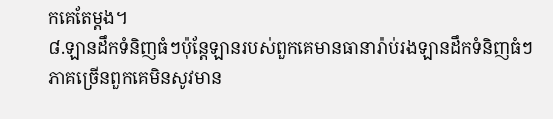កគេតែម្តង។
៨.ឡានដឹកទំនិញធំៗប៉ុន្តែឡានរបស់ពួកគេមានធានារ៉ាប់រងឡានដឹកទំនិញធំៗ
ភាគច្រើនពួកគេមិនសូវមាន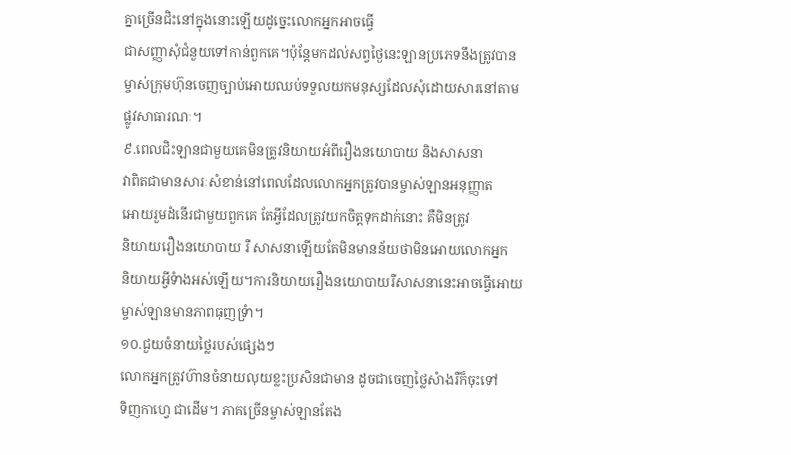គ្នាច្រើនជិះនៅក្នុងនោះឡើយដូច្នេះលោកអ្នកអាចធើ្វ
ជាសញ្ញាសុំជំនួយទៅកាន់ពួកគេ។ប៉ុន្តែមកដល់សព្វថៃ្ងនេះឡានប្រភេទនឹងត្រូវបាន
ម្ចាស់ក្រុមហ៊ុនចេញច្បាប់អោយឈប់ទទួលយកមនុស្សដែលសុំដោយសារនៅតាម
ផ្លូវសាធារណៈ។
៩.ពេលជិះឡានជាមួយគេមិនត្រូវនិយាយអំពីរឿងនយោបាយ និងសាសនា
វាពិតជាមានសារៈសំខាន់នៅពេលដែលលោកអ្នកត្រូវបានម្ចាស់ឡានអនុញ្ញាត
អោយរួមដំនើរជាមួយពួកគេ តែអី្វដែលត្រូវយកចិត្តទុកដាក់នោះ គឺមិនត្រូវ
និយាយរឿងនយោបាយ រឺ សាសនាឡើយតែមិនមានន័យថាមិនអោយលោកអ្នក
និយាយអី្វទំាងអស់ឡើយ។ការនិយាយរឿងនយោបាយរឺសាសនានេះអាចធើ្វអោយ
ម្ចាស់ឡានមានភាពធុញទ្រំា។
១០.ជួយចំនាយថ្លៃរបស់ផ្សេងៗ
លោកអ្នកត្រូវហ៊ានចំនាយលុយខ្លះប្រសិនជាមាន ដូចជាចេញថ្លៃសំាងរឺក៏ចុះទៅ
ទិញកាហេ្វ ជាដើម។ ភាគច្រើនម្ចាស់ឡានតែង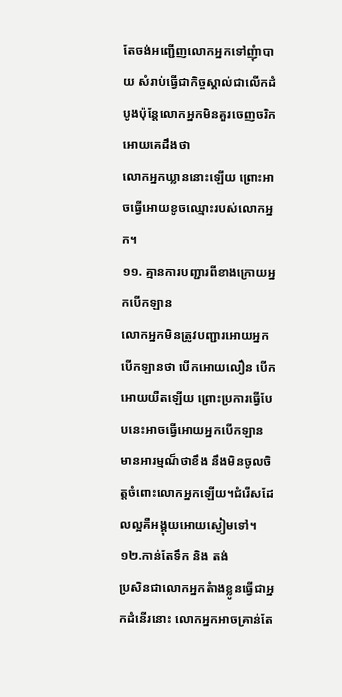តែចង់អញ្ជើញលោកអ្នកទៅញុំាបាយ សំរាប់ធើ្វជាកិច្ចស្គាល់ជាលើកដំបូងប៉ុន្តែលោកអ្នកមិនគួរចេញចរិកអោយគេដឹងថា
លោកអ្នកឃ្លាននោះឡើយ ព្រោះអាចធើ្វអោយខូចឈ្មោះរបស់លោកអ្នក។
១១. គ្មានការបញ្ជារពីខាងក្រោយអ្នកបើកឡាន
លោកអ្នកមិនត្រូវបញ្ជារអោយអ្នកបើកឡានថា បើកអោយលឿន បើកអោយយឺតឡើយ ព្រោះប្រការធើ្វបែបនេះអាចធើ្វអោយអ្នកបើកឡាន មានអារម្មណ៏ថាខឹង នឹងមិនចូលចិត្តចំពោះលោកអ្នកឡើយ។ជំរើសដែលល្អគឺអង្គុយអោយស្ងៀមទៅ។
១២.កាន់តែទឹក និង តង់
ប្រសិនជាលោកអ្នកតំាងខ្លូនធើ្វជាអ្នកដំនើរនោះ លោកអ្នកអាចគ្រាន់តែ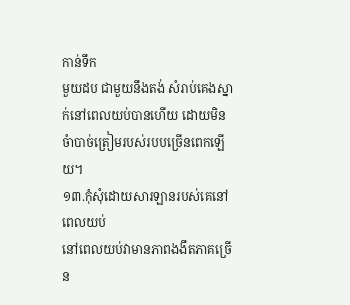កាន់ទឹក
មួយដប ជាមួយនឹងតង់ សំរាប់គេងស្នាក់នៅពេលយប់បានហើយ ដោយមិនចំាបាច់ត្រៀមរបស់របបច្រើនពេកឡើយ។
១៣.កុំសុំដោយសារឡានរបស់គេនៅពេលយប់
នៅពេលយប់វាមានភាពងងឹតភាគច្រើន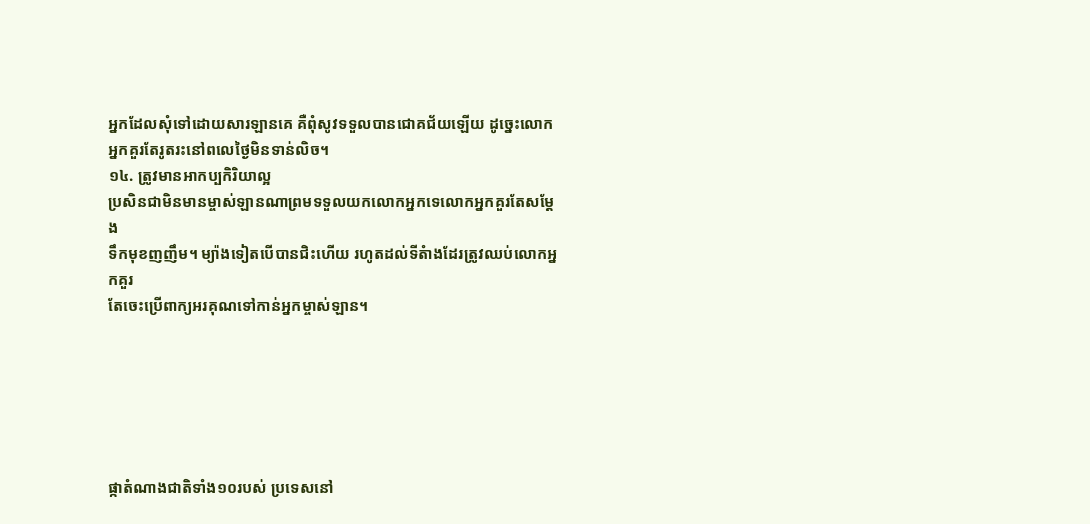អ្នកដែលសុំទៅដោយសារឡានគេ គឺពុំសូវទទួលបានជោគជ័យឡើយ ដូច្នេះលោកអ្នកគួរតែរូតរះនៅពលេថៃ្ងមិនទាន់លិច។
១៤. ត្រូវមានអាកប្បកិរិយាល្អ
ប្រសិនជាមិនមានម្ចាស់ឡានណាព្រមទទួលយកលោកអ្នកទេលោកអ្នកគួរតែសម្តែង
ទឹកមុខញញឹម។ ម្យ៉ាងទៀតបើបានជិះហើយ រហូតដល់ទីតំាងដែរត្រូវឈប់លោកអ្នកគួរ
តែចេះប្រើពាក្យអរគុណទៅកាន់អ្នកម្ចាស់ឡាន។






ផ្កាតំណាងជាតិទាំង១០របស់ ប្រទេសនៅ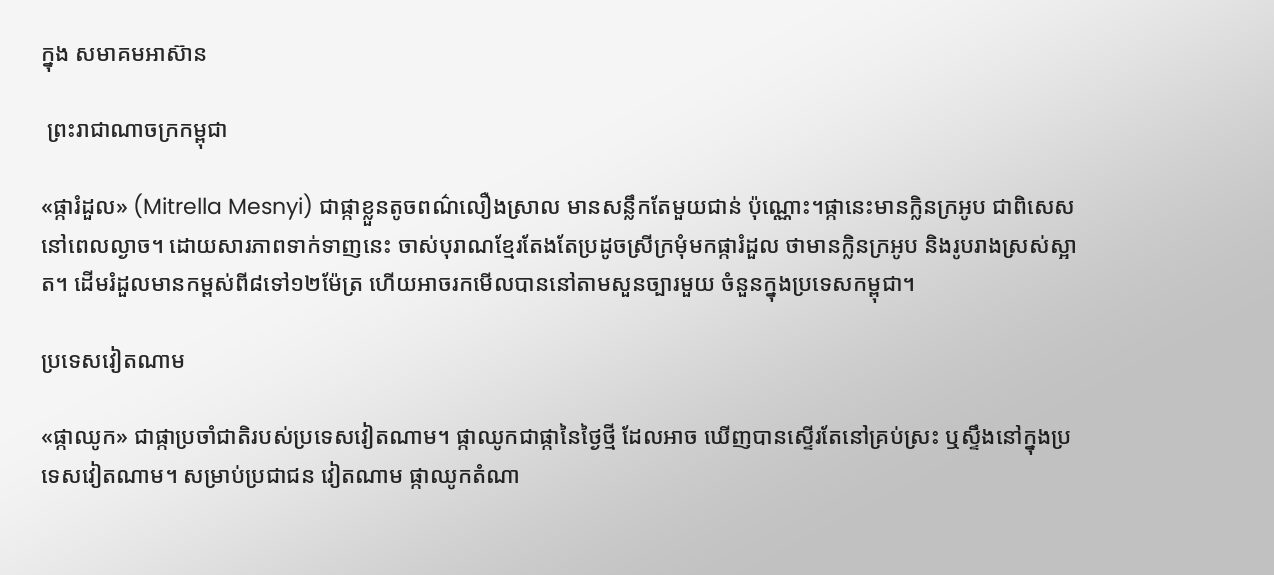ក្នុង សមាគមអាស៊ាន

 ព្រះរាជាណាចក្រកម្ពុជា

«ផ្ការំដួល» (Mitrella Mesnyi) ជាផ្កាខ្លួនតូចពណ៌លឿងស្រាល មានសន្លឹកតែមួយជាន់ ប៉ុណ្ណោះ។ផ្កានេះមានក្លិនក្រអូប ជាពិសេសនៅពេលល្ងាច។ ដោយសារភាពទាក់ទាញនេះ ចាស់បុរាណខ្មែរតែងតែប្រដូចស្រីក្រមុំមកផ្ការំដួល ថាមានក្លិនក្រអូប និងរូបរាងស្រស់ស្អាត។ ដើមរំដួលមានកម្ពស់ពី៨ទៅ១២ម៉ែត្រ ហើយអាចរកមើលបាននៅតាមសួនច្បារមួយ ចំនួនក្នុងប្រទេសកម្ពុជា។

ប្រទេសវៀតណាម

«ផ្កាឈូក» ជាផ្កាប្រចាំជាតិរបស់ប្រទេសវៀតណាម។ ផ្កាឈូកជាផ្កានៃថ្ងៃថ្មី ដែលអាច ឃើញបានស្ទើរតែនៅគ្រប់ស្រះ ឬស្ទឹងនៅក្នុងប្រទេសវៀតណាម។ សម្រាប់ប្រជាជន វៀតណាម ផ្កាឈូកតំណា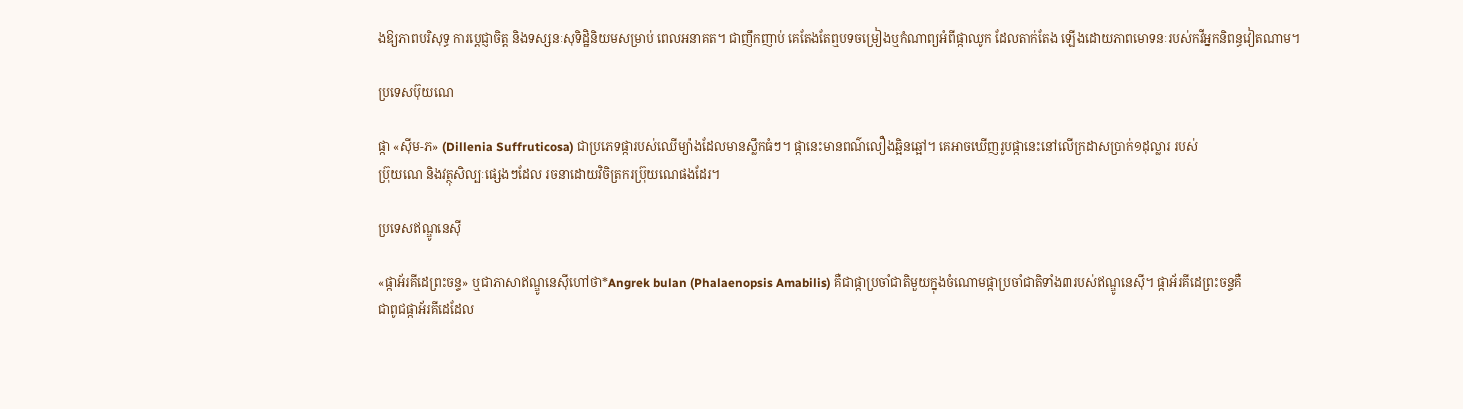ងឱ្យភាពបរិសុទ្ធ ការប្ដេជ្ញាចិត្ត និងទស្សនៈសុទិដ្ឋិនិយមសម្រាប់ ពេលអនាគត។ ជាញឹកញាប់ គេតែងតែឮបទចម្រៀងឬកំណាព្យអំពីផ្កាឈូក ដែលតាក់តែង ឡើងដោយភាពមោទនៈរបស់កវីអ្នកនិពន្ធវៀតណាម។

ប្រទេសប៊ុយណេ

ផ្កា «ស៊ីម-ភ» (Dillenia Suffruticosa) ជាប្រភេទផ្ការបស់ឈើម្យ៉ាងដែលមានស្លឹកធំៗ។ ផ្កានេះមានពណ៌លឿងឆ្អិនឆ្អៅ។ គេអាចឃើញរូបផ្កានេះនៅលើក្រដាសប្រាក់១ដុល្លារ របស់
ប្រ៊ុយណេ និងវត្ថុសិល្បៈផ្សេងៗដែល រចនាដោយវិចិត្រករប្រ៊ុយណេផងដែរ។

ប្រទេសឥណ្ឌូនេស៊ី

«ផ្កាអ័រគីដេព្រះចន្ទ» ឬជាភាសាឥណ្ឌូនេស៊ីហៅថា*Angrek bulan (Phalaenopsis Amabilis) គឺជាផ្កាប្រចាំជាតិមួយក្នុងចំណោមផ្កាប្រចាំជាតិទាំង៣របស់ឥណ្ឌូនេស៊ី។ ផ្កាអ័រគីដេព្រះចន្ទគឺ
ជាពូជផ្កាអ័រគីដេដែល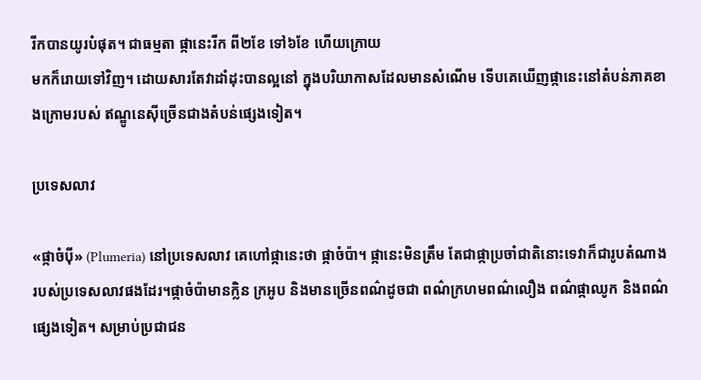រីកបានយូរបំផុត។ ជាធម្មតា ផ្កានេះរីក ពី២ខែ ទៅ៦ខែ ហើយក្រោយ
មកក៏រោយទៅវិញ។ ដោយសារតែវាដាំដុះបានល្អនៅ ក្នុងបរិយាកាសដែលមានសំណើម ទើបគេឃើញផ្កានេះនៅតំបន់ភាគខាងក្រោមរបស់ ឥណ្ឌូនេស៊ីច្រើនជាងតំបន់ផ្សេងទៀត។

ប្រទេសលាវ

«ផ្កាចំប៉ី» (Plumeria) នៅប្រទេសលាវ គេហៅផ្កានេះថា ផ្កាចំប៉ា។ ផ្កានេះមិនត្រឹម តែជាផ្កាប្រចាំជាតិនោះទេវាក៏ជារូបតំណាងរបស់ប្រទេសលាវផងដែរ។ផ្កាចំប៉ាមានក្លិន ក្រអូប និងមានច្រើនពណ៌ដូចជា ពណ៌ក្រហមពណ៌លឿង ពណ៌ផ្កាឈូក និងពណ៌ ផ្សេងទៀត។ សម្រាប់ប្រជាជន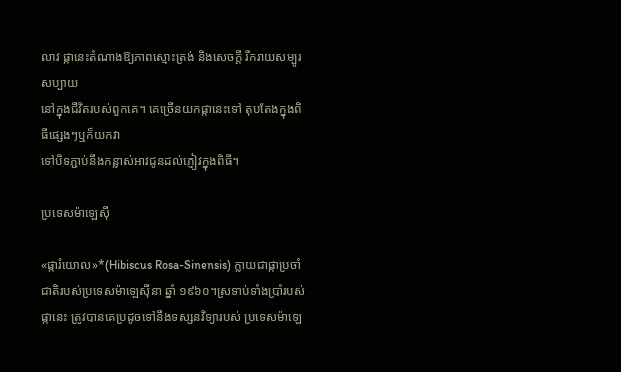លាវ ផ្កានេះតំណាងឱ្យភាពស្មោះត្រង់ និងសេចក្ដី រីករាយសម្បូរសប្បាយ
នៅក្នុងជីវិតរបស់ពួកគេ។ គេច្រើនយកផ្កានេះទៅ តុបតែងក្នុងពិធីផ្សេងៗឬក៏យកវា
ទៅបិទភ្ជាប់នឹងកន្លាស់អាវជូនដល់ភ្ញៀវក្នុងពិធី។

ប្រទេសម៉ាឡេស៊ី

«ផ្ការំយោល»*(Hibiscus Rosa-Sinensis) ក្លាយជាផ្កាប្រចាំជាតិរបស់ប្រទេសម៉ាឡេស៊ីនា ឆ្នាំ ១៩៦០។ស្រទាប់ទាំងប្រាំរបស់ផ្កានេះ ត្រូវបានគេប្រដូចទៅនឹងទស្សនវិទ្យារបស់ ប្រទេសម៉ាឡេ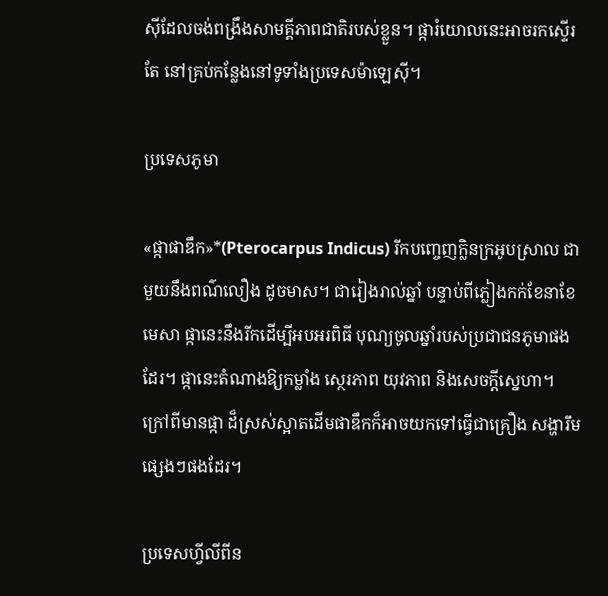ស៊ីដែលចង់ពង្រឹងសាមគ្គីភាពជាតិរបស់ខ្លួន។ ផ្ការំយោលនេះអាចរកស្ទើរតែ នៅគ្រប់កន្លែងនៅទូទាំងប្រទេសម៉ាឡេស៊ី។

ប្រទេសភូមា

«ផ្កាផាឌឹក»*(Pterocarpus Indicus) រីកបញ្ចេញក្លិនក្រអូបស្រាល ជាមួយនឹងពណ៌លឿង ដូចមាស។ ជារៀងរាល់ឆ្នាំ បន្ទាប់ពីភ្លៀងកក់ខែនាខែមេសា ផ្កានេះនឹងរីកដើម្បីអបអរពិធី បុណ្យចូលឆ្នាំរបស់ប្រជាជនភូមាផងដែរ។ ផ្កានេះតំណាងឱ្យកម្លាំង ស្ថេរភាព យុវភាព និងសេចក្ដីស្នេហា។ ក្រៅពីមានផ្កា ដ៏ស្រស់ស្អាតដើមផាឌឹកក៏អាចយកទៅធ្វើជាគ្រឿង សង្ហារឹមផ្សេងៗផងដែរ។

ប្រទេសហ្វីលីពីន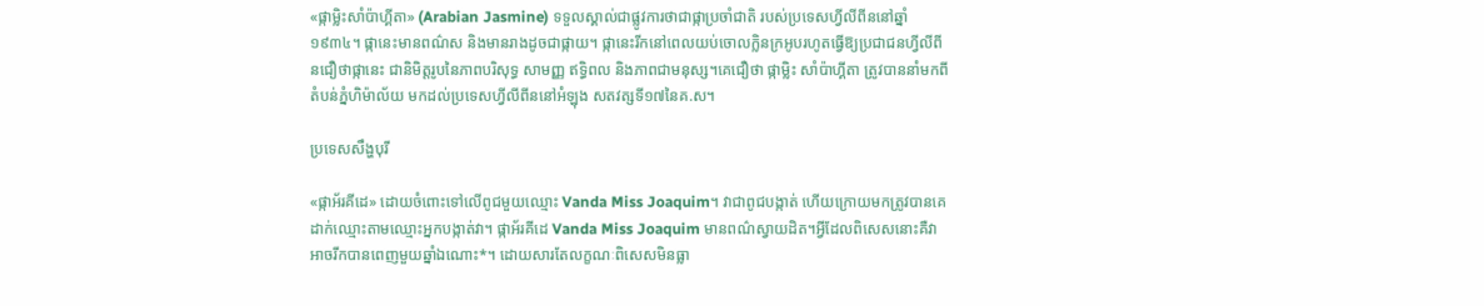«ផ្កាម្លិះសាំប៉ាហ្គីតា» (Arabian Jasmine) ទទួលស្គាល់ជាផ្លូវការថាជាផ្កាប្រចាំជាតិ របស់ប្រទេសហ្វីលីពីននៅឆ្នាំ១៩៣៤។ ផ្កានេះមានពណ៌ស និងមានរាងដូចជាផ្កាយ។ ផ្កានេះរីកនៅពេលយប់ចោលក្លិនក្រអូបរហូតធ្វើឱ្យប្រជាជនហ្វីលីពីនជឿថាផ្កានេះ ជានិមិត្តរូបនៃភាពបរិសុទ្ធ សាមញ្ញ ឥទ្ធិពល និងភាពជាមនុស្ស។គេជឿថា ផ្កាម្លិះ សាំប៉ាហ្គីតា ត្រូវបាននាំមកពីតំបន់ភ្នំហិម៉ាល័យ មកដល់ប្រទេសហ្វីលីពីននៅអំឡុង សតវត្សទី១៧នៃគ.ស។

ប្រទេសសឹង្ហបុរី

«ផ្កាអ័រគីដេ» ដោយចំពោះទៅលើពូជមួយឈ្មោះ Vanda Miss Joaquim។ វាជាពូជបង្កាត់ ហើយក្រោយមកត្រូវបានគេដាក់ឈ្មោះតាមឈ្មោះអ្នកបង្កាត់វា។ ផ្កាអ័រគីដេ Vanda Miss Joaquim មានពណ៌ស្វាយដិត។អ្វីដែលពិសេសនោះគឺវាអាចរីកបានពេញមួយឆ្នាំឯណោះ*។ ដោយសារតែលក្ខណៈពិសេសមិនធ្លា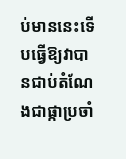ប់មាននេះទើបធ្វើឱ្យវាបានជាប់តំណែងជាផ្កាប្រចាំ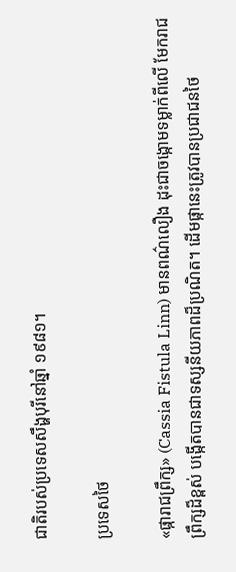ជាតិរបស់ប្រទេសសឹង្ហបុរីនៅឆ្នាំ ១៩៨១។

ប្រទេសថៃ

«ផ្ការាជព្រឹក្ស» (Cassia Fistula Linn) មានពណ៌លឿង ដុះជាចង្កោមទម្លាក់ពីលើ មែករាជ
ព្រឹក្សដ៏ខ្ពស់ បង្កើតបានជាទស្សនីយភាពដ៏ប្រណិត។ ដើមផ្កានេះត្រូវបានប្រជាជនថៃ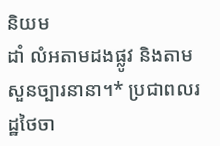និយម
ដាំ លំអតាមដងផ្លូវ និងតាមសួនច្បារនានា។* ប្រជាពលរដ្ឋថៃចា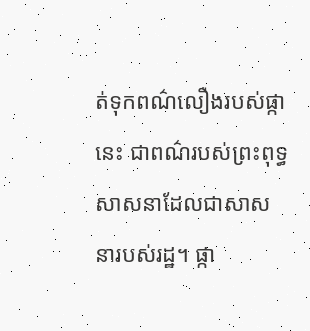ត់ទុកពណ៌លឿងរបស់ផ្កា
នេះ ជាពណ៌របស់ព្រះពុទ្ធសាសនាដែលជាសាសនារបស់រដ្ឋ។ ផ្កា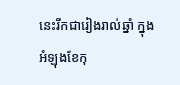នេះរីកជារៀងរាល់ឆ្នាំ ក្នុង
អំឡុងខែកុ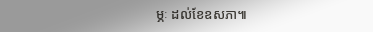ម្ភៈ ដល់ខែឧសភា៕